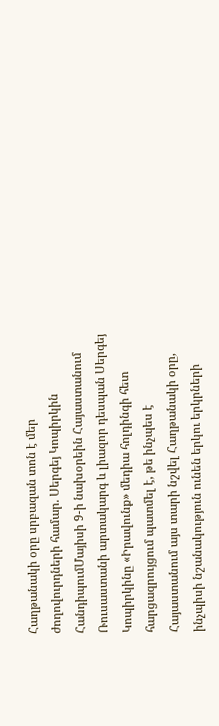Հաղթանակի օրը սրբազան տոն է մեր ժողովուրդների համար. Սերգեյ Կոպիրկին
ՀանդիպումՄայիսի 9-ի նախօրեին Հայաստանում Ռուսաստանի արտակարգ և լիազոր դեսպան Սերգեյ Կոպիրկինը «Իրավունք» մեդիա հոլդինգի հետ հարցազրույցում պատմել է, թե ինչպես է Հայաստանում այս տարի նշվել Հաղթանակի օրը, ինչպիսի նշանակություն ունեն երկու երկրների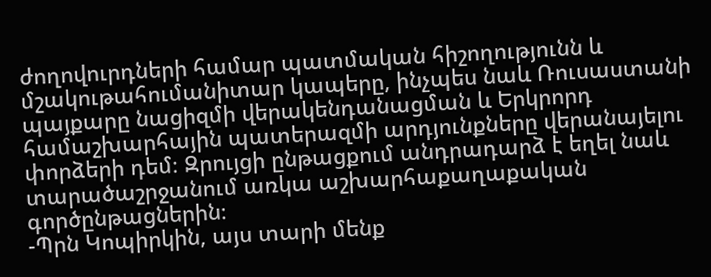ժողովուրդների համար պատմական հիշողությունն և մշակութահումանիտար կապերը, ինչպես նաև Ռուսաստանի պայքարը նացիզմի վերակենդանացման և Երկրորդ համաշխարհային պատերազմի արդյունքները վերանայելու փորձերի դեմ։ Զրույցի ընթացքում անդրադարձ է եղել նաև տարածաշրջանում առկա աշխարհաքաղաքական գործընթացներին։
-Պրն Կոպիրկին, այս տարի մենք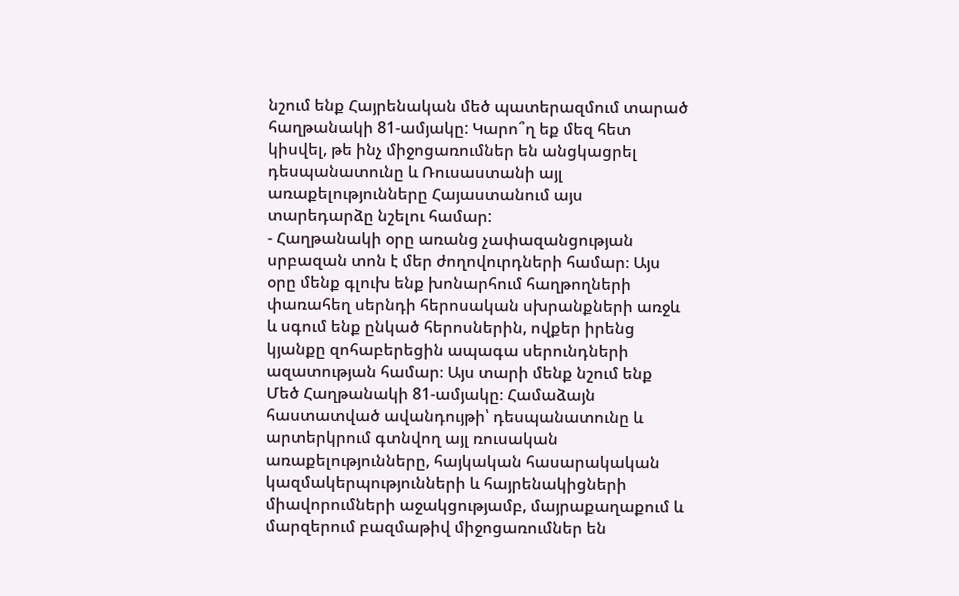նշում ենք Հայրենական մեծ պատերազմում տարած հաղթանակի 81-ամյակը: Կարո՞ղ եք մեզ հետ կիսվել, թե ինչ միջոցառումներ են անցկացրել դեսպանատունը և Ռուսաստանի այլ առաքելությունները Հայաստանում այս տարեդարձը նշելու համար:
- Հաղթանակի օրը առանց չափազանցության սրբազան տոն է մեր ժողովուրդների համար։ Այս օրը մենք գլուխ ենք խոնարհում հաղթողների փառահեղ սերնդի հերոսական սխրանքների առջև և սգում ենք ընկած հերոսներին, ովքեր իրենց կյանքը զոհաբերեցին ապագա սերունդների ազատության համար։ Այս տարի մենք նշում ենք Մեծ Հաղթանակի 81-ամյակը։ Համաձայն հաստատված ավանդույթի՝ դեսպանատունը և արտերկրում գտնվող այլ ռուսական առաքելությունները, հայկական հասարակական կազմակերպությունների և հայրենակիցների միավորումների աջակցությամբ, մայրաքաղաքում և մարզերում բազմաթիվ միջոցառումներ են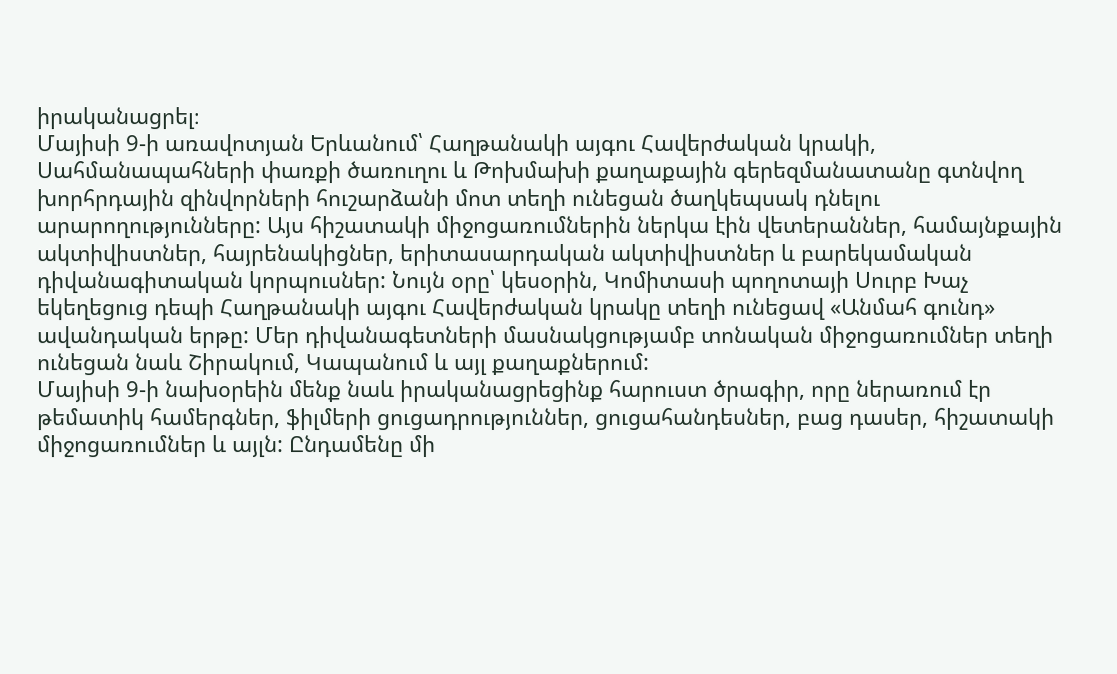իրականացրել։
Մայիսի 9-ի առավոտյան Երևանում՝ Հաղթանակի այգու Հավերժական կրակի, Սահմանապահների փառքի ծառուղու և Թոխմախի քաղաքային գերեզմանատանը գտնվող խորհրդային զինվորների հուշարձանի մոտ տեղի ունեցան ծաղկեպսակ դնելու արարողությունները: Այս հիշատակի միջոցառումներին ներկա էին վետերաններ, համայնքային ակտիվիստներ, հայրենակիցներ, երիտասարդական ակտիվիստներ և բարեկամական դիվանագիտական կորպուսներ: Նույն օրը՝ կեսօրին, Կոմիտասի պողոտայի Սուրբ Խաչ եկեղեցուց դեպի Հաղթանակի այգու Հավերժական կրակը տեղի ունեցավ «Անմահ գունդ» ավանդական երթը: Մեր դիվանագետների մասնակցությամբ տոնական միջոցառումներ տեղի ունեցան նաև Շիրակում, Կապանում և այլ քաղաքներում:
Մայիսի 9-ի նախօրեին մենք նաև իրականացրեցինք հարուստ ծրագիր, որը ներառում էր թեմատիկ համերգներ, ֆիլմերի ցուցադրություններ, ցուցահանդեսներ, բաց դասեր, հիշատակի միջոցառումներ և այլն: Ընդամենը մի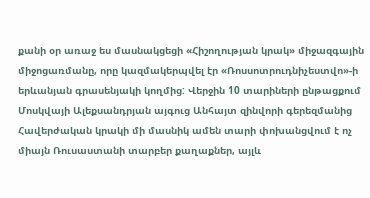քանի օր առաջ ես մասնակցեցի «Հիշողության կրակ» միջազգային միջոցառմանը, որը կազմակերպվել էր «Ռոսսոտրուդնիչեստվո»-ի երևանյան գրասենյակի կողմից: Վերջին 10 տարիների ընթացքում Մոսկվայի Ալեքսանդրյան այգուց Անհայտ զինվորի գերեզմանից Հավերժական կրակի մի մասնիկ ամեն տարի փոխանցվում է ոչ միայն Ռուսաստանի տարբեր քաղաքներ, այլև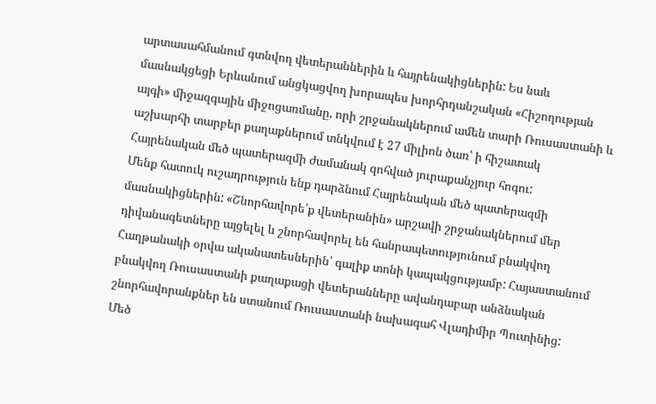արտասահմանում գտնվող վետերաններին և հայրենակիցներին: Ես նաև մասնակցեցի Երևանում անցկացվող խորապես խորհրդանշական «Հիշողության այգի» միջազգային միջոցառմանը, որի շրջանակներում ամեն տարի Ռուսաստանի և աշխարհի տարբեր քաղաքներում տնկվում է 27 միլիոն ծառ՝ ի հիշատակ Հայրենական մեծ պատերազմի ժամանակ զոհված յուրաքանչյուր հոգու:
Մենք հատուկ ուշադրություն ենք դարձնում Հայրենական մեծ պատերազմի մասնակիցներին: «Շնորհավորե՛ք վետերանին» արշավի շրջանակներում մեր դիվանագետները այցելել և շնորհավորել են հանրապետությունում բնակվող Հաղթանակի օրվա ականատեսներին՝ գալիք տոնի կապակցությամբ: Հայաստանում բնակվող Ռուսաստանի քաղաքացի վետերանները ավանդաբար անձնական շնորհավորանքներ են ստանում Ռուսաստանի նախագահ Վլադիմիր Պուտինից:
Մեծ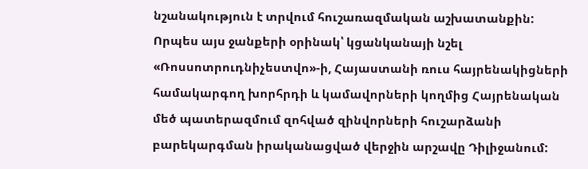նշանակություն է տրվում հուշառազմական աշխատանքին: Որպես այս ջանքերի օրինակ՝ կցանկանայի նշել «Ռոսսոտրուդնիչեստվո»-ի, Հայաստանի ռուս հայրենակիցների համակարգող խորհրդի և կամավորների կողմից Հայրենական մեծ պատերազմում զոհված զինվորների հուշարձանի բարեկարգման իրականացված վերջին արշավը Դիլիջանում: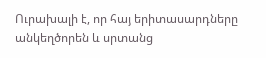Ուրախալի է, որ հայ երիտասարդները անկեղծորեն և սրտանց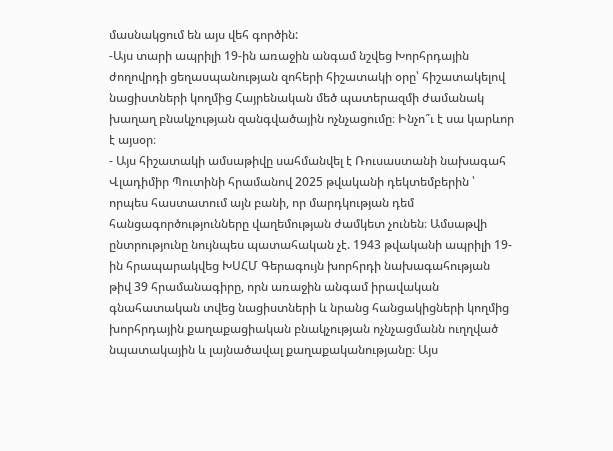մասնակցում են այս վեհ գործին:
-Այս տարի ապրիլի 19-ին առաջին անգամ նշվեց Խորհրդային ժողովրդի ցեղասպանության զոհերի հիշատակի օրը՝ հիշատակելով նացիստների կողմից Հայրենական մեծ պատերազմի ժամանակ խաղաղ բնակչության զանգվածային ոչնչացումը։ Ինչո՞ւ է սա կարևոր է այսօր։
- Այս հիշատակի ամսաթիվը սահմանվել է Ռուսաստանի նախագահ Վլադիմիր Պուտինի հրամանով 2025 թվականի դեկտեմբերին ՝ որպես հաստատում այն բանի, որ մարդկության դեմ հանցագործությունները վաղեմության ժամկետ չունեն։ Ամսաթվի ընտրությունը նույնպես պատահական չէ. 1943 թվականի ապրիլի 19-ին հրապարակվեց ԽՍՀՄ Գերագույն խորհրդի նախագահության թիվ 39 հրամանագիրը, որն առաջին անգամ իրավական գնահատական տվեց նացիստների և նրանց հանցակիցների կողմից խորհրդային քաղաքացիական բնակչության ոչնչացմանն ուղղված նպատակային և լայնածավալ քաղաքականությանը։ Այս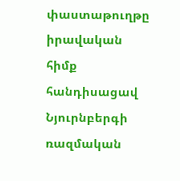փաստաթուղթը իրավական հիմք հանդիսացավ Նյուրնբերգի ռազմական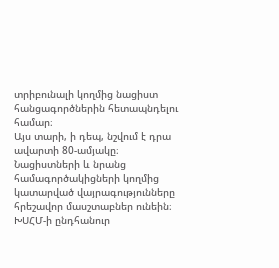տրիբունալի կողմից նացիստ հանցագործներին հետապնդելու համար։
Այս տարի, ի դեպ, նշվում է դրա ավարտի 80-ամյակը։ Նացիստների և նրանց համագործակիցների կողմից կատարված վայրագությունները հրեշավոր մասշտաբներ ունեին։ ԽՍՀՄ-ի ընդհանուր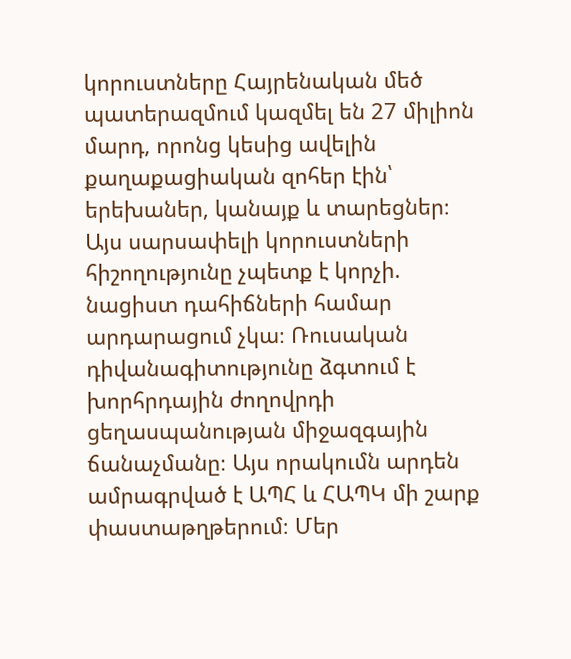կորուստները Հայրենական մեծ պատերազմում կազմել են 27 միլիոն մարդ, որոնց կեսից ավելին քաղաքացիական զոհեր էին՝ երեխաներ, կանայք և տարեցներ։ Այս սարսափելի կորուստների հիշողությունը չպետք է կորչի. նացիստ դահիճների համար արդարացում չկա։ Ռուսական դիվանագիտությունը ձգտում է խորհրդային ժողովրդի ցեղասպանության միջազգային ճանաչմանը։ Այս որակումն արդեն ամրագրված է ԱՊՀ և ՀԱՊԿ մի շարք փաստաթղթերում։ Մեր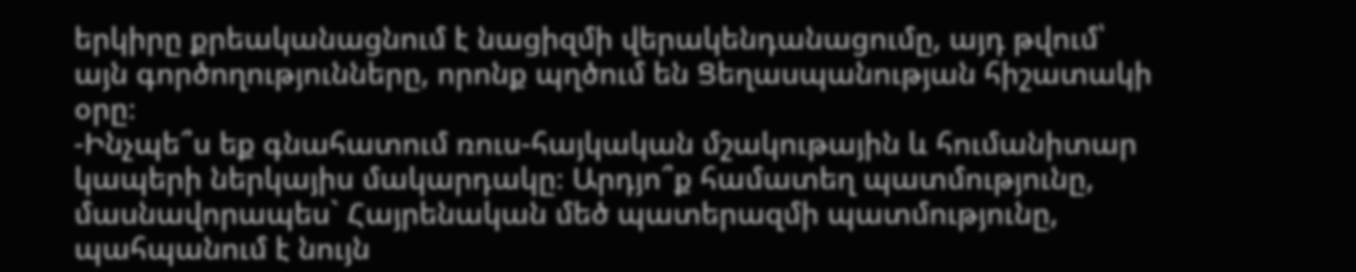երկիրը քրեականացնում է նացիզմի վերակենդանացումը, այդ թվում՝ այն գործողությունները, որոնք պղծում են Ցեղասպանության հիշատակի օրը։
-Ինչպե՞ս եք գնահատում ռուս-հայկական մշակութային և հումանիտար կապերի ներկայիս մակարդակը։ Արդյո՞ք համատեղ պատմությունը, մասնավորապես` Հայրենական մեծ պատերազմի պատմությունը, պահպանում է նույն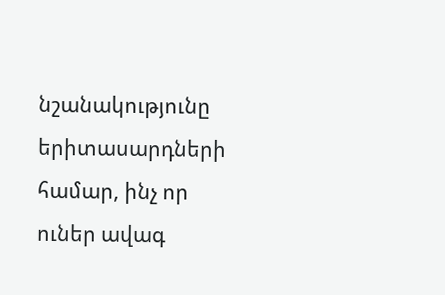նշանակությունը երիտասարդների համար, ինչ որ ուներ ավագ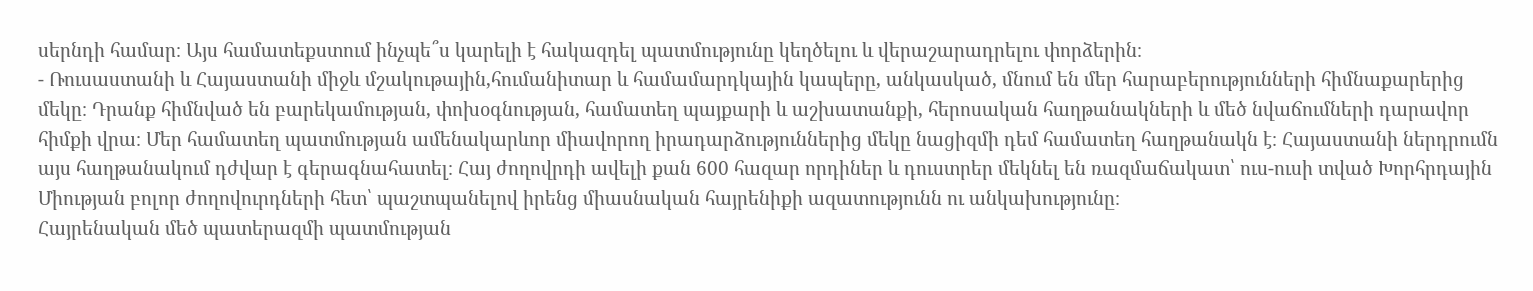սերնդի համար։ Այս համատեքստում ինչպե՞ս կարելի է հակազդել պատմությունը կեղծելու և վերաշարադրելու փորձերին։
- Ռուսաստանի և Հայաստանի միջև մշակութային,հումանիտար և համամարդկային կապերը, անկասկած, մնում են մեր հարաբերությունների հիմնաքարերից մեկը։ Դրանք հիմնված են բարեկամության, փոխօգնության, համատեղ պայքարի և աշխատանքի, հերոսական հաղթանակների և մեծ նվաճումների դարավոր հիմքի վրա։ Մեր համատեղ պատմության ամենակարևոր միավորող իրադարձություններից մեկը նացիզմի դեմ համատեղ հաղթանակն է։ Հայաստանի ներդրումն այս հաղթանակում դժվար է գերագնահատել։ Հայ ժողովրդի ավելի քան 600 հազար որդիներ և դուստրեր մեկնել են ռազմաճակատ՝ ուս-ուսի տված Խորհրդային Միության բոլոր ժողովուրդների հետ՝ պաշտպանելով իրենց միասնական հայրենիքի ազատությունն ու անկախությունը։
Հայրենական մեծ պատերազմի պատմության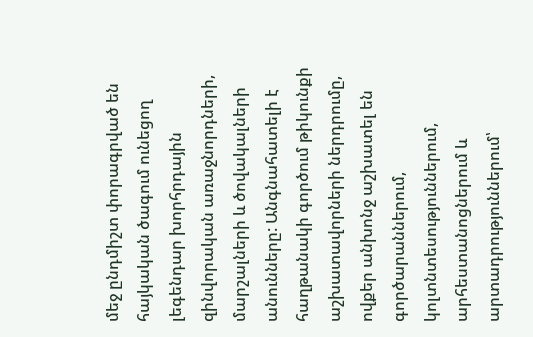մեջ ընդմիշտ փորագրված են հայկական ծագում ունեցող լեգենդար խորհրդային զինվորական առաջնորդների, մարշալների և ծովակալների անունները: Անգնահատելի է հաղթանակի գործում թիկունքի աշխատավորների ներդրումը, ովքեր անխոնջ աշխատել են գործարաններում, կոլտնտեսություններում, արհեստանոցներում և արտադրություններում՝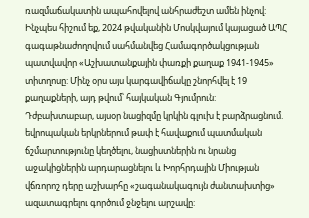ռազմաճակատին ապահովելով անհրաժեշտ ամեն ինչով: Ինչպես հիշում եք, 2024 թվականին Մոսկվայում կայացած ԱՊՀ գագաթնաժողովում սահմանվեց Համագործակցության պատվավոր «Աշխատանքային փառքի քաղաք 1941-1945» տիտղոսը: Մինչ օրս այս կարգավիճակը շնորհվել է 19 քաղաքների, այդ թվում՝ հայկական Գյումրուն:
Դժբախտաբար, այսօր նացիզմը կրկին գլուխ է բարձրացնում. եվրոպական երկրներում թափ է հավաքում պատմական ճշմարտությունը կեղծելու, նացիստներին ու նրանց աջակիցներին արդարացնելու և Խորհրդային Միության վճռորոշ դերը աշխարհը «շագանակագույն ժանտախտից» ազատագրելու գործում ջնջելու արշավը: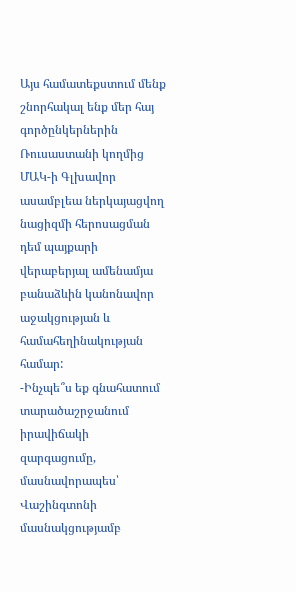Այս համատեքստում մենք շնորհակալ ենք մեր հայ գործընկերներին Ռուսաստանի կողմից ՄԱԿ-ի Գլխավոր ասամբլեա ներկայացվող նացիզմի հերոսացման դեմ պայքարի վերաբերյալ ամենամյա բանաձևին կանոնավոր աջակցության և համահեղինակության համար:
-Ինչպե՞ս եք գնահատում տարածաշրջանում իրավիճակի զարգացումը, մասնավորապես՝ Վաշինգտոնի մասնակցությամբ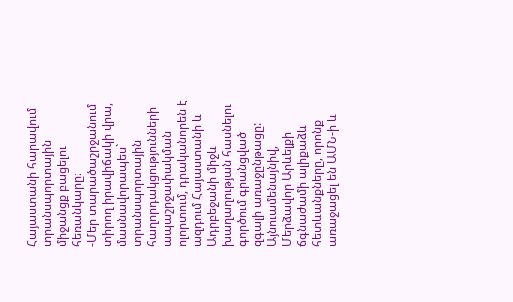Հայաստանի հարավում տրանսպորտային միջանցք բացելու հեռանկարը։
-Մեր տարածաշրջանում տիրող իրավիճակի վրա, մասնավորապես` տրանսպորտային հաղորդակցությունների ապաշրջափակման ոլորտում, դրականորեն է ազդում Հայաստանի և Ադրբեջանի միջև խաղաղության հասնելու գործում գրանցված զգալի առաջընթացը: Այնուամենայնիվ, Մերձավոր Արևելքի ճգնաժամի ալիքաձև հետևանքները, որոնք առաջացել են ԱՄՆ-ի և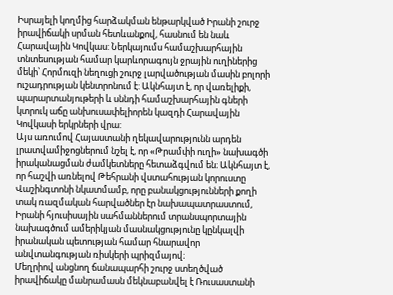Իսրայելի կողմից հարձակման ենթարկված Իրանի շուրջ իրավիճակի սրման հետևանքով, հասնում են նաև Հարավային Կովկաս: Ներկայումս համաշխարհային տնտեսության համար կարևորագույն ջրային ուղիներից մեկի՝ Հորմուզի նեղուցի շուրջ լարվածության մասին բոլորի ուշադրության կենտրոնում է: Ակնհայտ է, որ վառելիքի, պարարտանյութերի և սննդի համաշխարհային գների կտրուկ աճը անխուսափելիորեն կազդի Հարավային Կովկասի երկրների վրա:
Այս առումով Հայաստանի ղեկավարությունն արդեն լրատվամիջոցներում նշել է, որ «Թրամփի ուղի» նախագծի իրականացման ժամկետները հետաձգվում են։ Ակնհայտ է, որ հաշվի առնելով Թեհրանի վստահության կորուստը Վաշինգտոնի նկատմամբ, որը բանակցությունների քողի տակ ռազմական հարվածներ էր նախապատրաստում, Իրանի հյուսիսային սահմաններում տրանսպորտային նախագծում ամերիկյան մասնակցությունը կընկալվի իրանական պետության համար հնարավոր անվտանգության ռիսկերի պրիզմայով։
Մեղրիով անցնող ճանապարհի շուրջ ստեղծված իրավիճակը մանրամասն մեկնաբանվել է Ռուսաստանի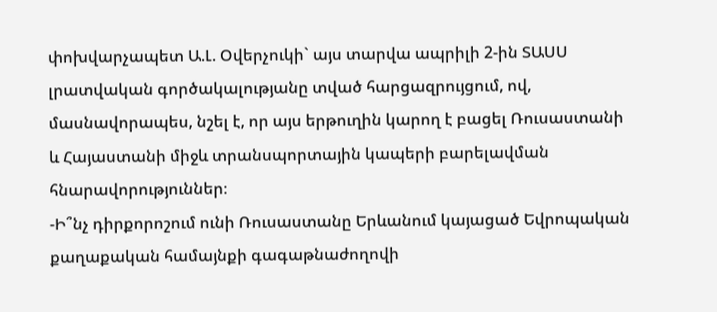փոխվարչապետ Ա.Լ. Օվերչուկի` այս տարվա ապրիլի 2-ին ՏԱՍՍ լրատվական գործակալությանը տված հարցազրույցում, ով, մասնավորապես, նշել է, որ այս երթուղին կարող է բացել Ռուսաստանի և Հայաստանի միջև տրանսպորտային կապերի բարելավման հնարավորություններ։
-Ի՞նչ դիրքորոշում ունի Ռուսաստանը Երևանում կայացած Եվրոպական քաղաքական համայնքի գագաթնաժողովի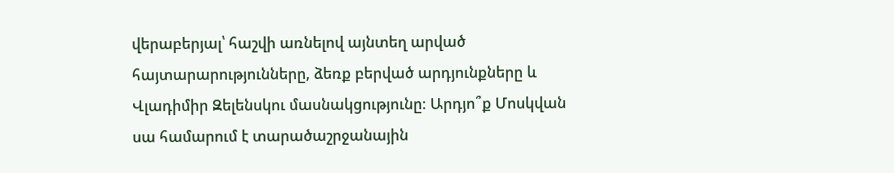վերաբերյալ՝ հաշվի առնելով այնտեղ արված հայտարարությունները, ձեռք բերված արդյունքները և Վլադիմիր Զելենսկու մասնակցությունը։ Արդյո՞ք Մոսկվան սա համարում է տարածաշրջանային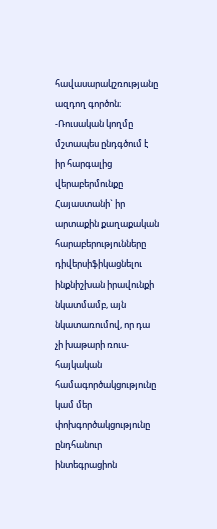հավասարակշռությանը ազդող գործոն։
-Ռուսական կողմը մշտապես ընդգծում է իր հարգալից վերաբերմունքը Հայաստանի` իր արտաքին քաղաքական հարաբերությունները դիվերսիֆիկացնելու ինքնիշխան իրավունքի նկատմամբ, այն նկատառումով, որ դա չի խաթարի ռուս-հայկական համագործակցությունը կամ մեր փոխգործակցությունը ընդհանուր ինտեգրացիոն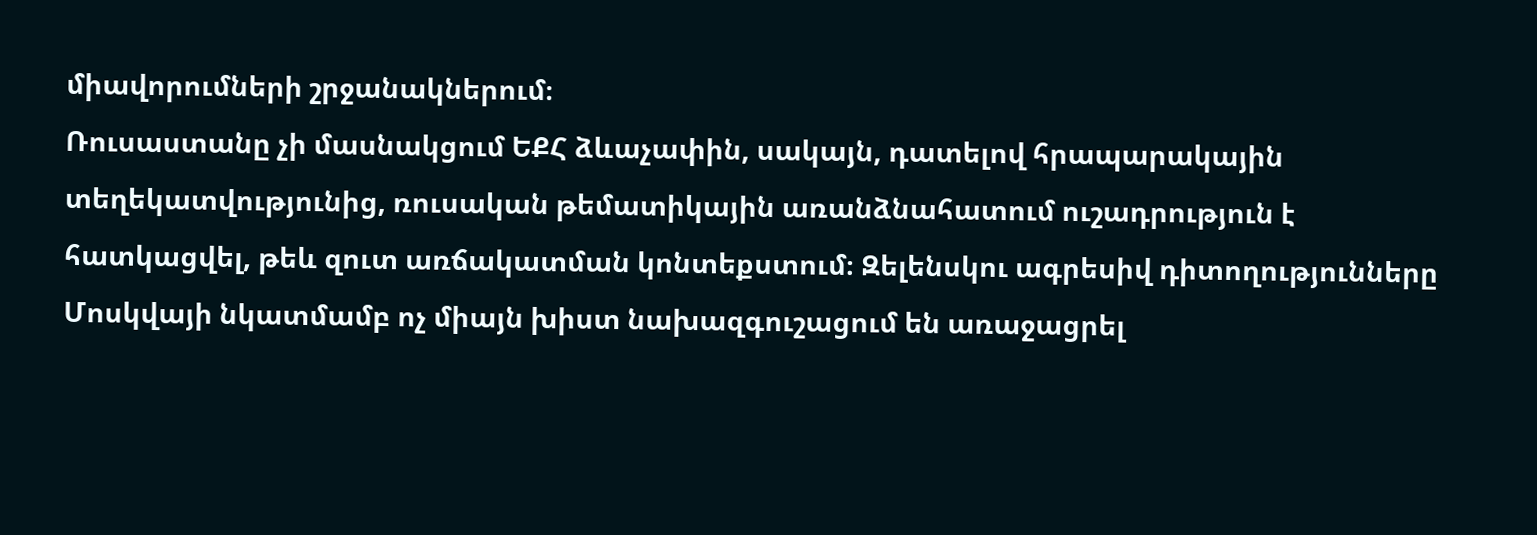միավորումների շրջանակներում։
Ռուսաստանը չի մասնակցում ԵՔՀ ձևաչափին, սակայն, դատելով հրապարակային տեղեկատվությունից, ռուսական թեմատիկային առանձնահատում ուշադրություն է հատկացվել, թեև զուտ առճակատման կոնտեքստում։ Զելենսկու ագրեսիվ դիտողությունները Մոսկվայի նկատմամբ ոչ միայն խիստ նախազգուշացում են առաջացրել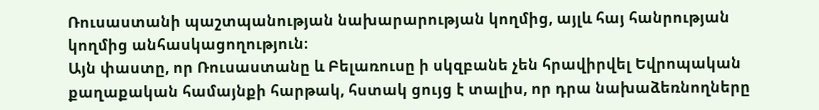Ռուսաստանի պաշտպանության նախարարության կողմից, այլև հայ հանրության կողմից անհասկացողություն։
Այն փաստը, որ Ռուսաստանը և Բելառուսը ի սկզբանե չեն հրավիրվել Եվրոպական քաղաքական համայնքի հարթակ, հստակ ցույց է տալիս, որ դրա նախաձեռնողները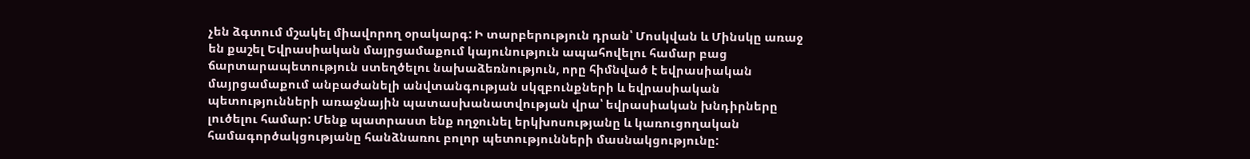չեն ձգտում մշակել միավորող օրակարգ: Ի տարբերություն դրան՝ Մոսկվան և Մինսկը առաջ են քաշել Եվրասիական մայրցամաքում կայունություն ապահովելու համար բաց ճարտարապետություն ստեղծելու նախաձեռնություն, որը հիմնված է եվրասիական մայրցամաքում անբաժանելի անվտանգության սկզբունքների և եվրասիական պետությունների առաջնային պատասխանատվության վրա՝ եվրասիական խնդիրները լուծելու համար: Մենք պատրաստ ենք ողջունել երկխոսությանը և կառուցողական համագործակցությանը հանձնառու բոլոր պետությունների մասնակցությունը: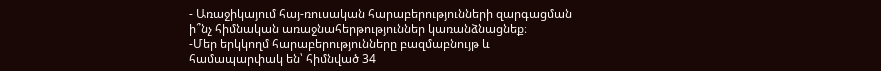- Առաջիկայում հայ-ռուսական հարաբերությունների զարգացման ի՞նչ հիմնական առաջնահերթություններ կառանձնացնեք։
-Մեր երկկողմ հարաբերությունները բազմաբնույթ և համապարփակ են՝ հիմնված 34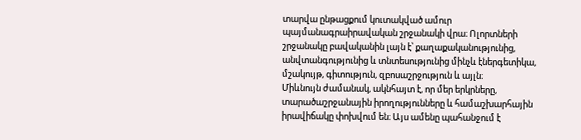տարվա ընթացքում կուտակված ամուր պայմանագրաիրավական շրջանակի վրա։ Ոլորտների շրջանակը բավականին լայն է՝ քաղաքականությունից, անվտանգությունից և տնտեսությունից մինչև էներգետիկա, մշակույթ, գիտություն, զբոսաշրջություն և այլն։
Միևնույն ժամանակ, ակնհայտ է, որ մեր երկրները, տարածաշրջանային իրողությունները և համաշխարհային իրավիճակը փոխվում են։ Այս ամենը պահանջում է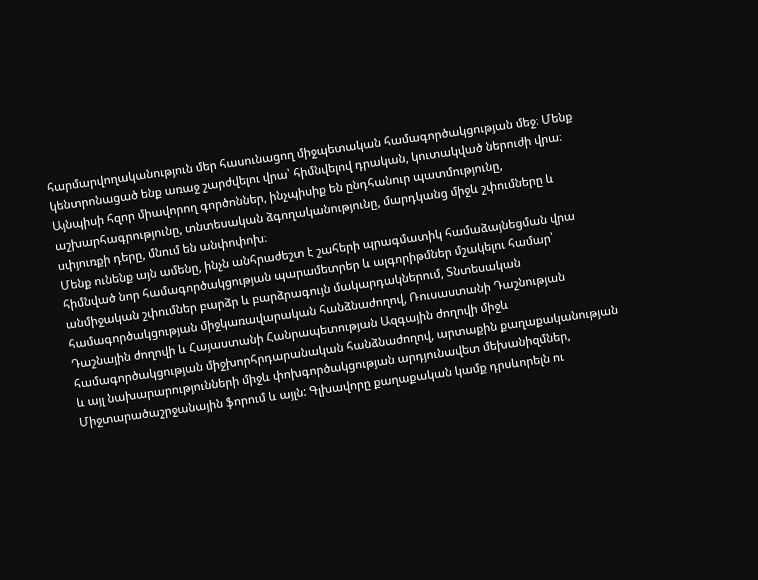հարմարվողականություն մեր հասունացող միջպետական համագործակցության մեջ։ Մենք կենտրոնացած ենք առաջ շարժվելու վրա՝ հիմնվելով դրական, կուտակված ներուժի վրա։ Այնպիսի հզոր միավորող գործոններ, ինչպիսիք են ընդհանուր պատմությունը, աշխարհագրությունը, տնտեսական ձգողականությունը, մարդկանց միջև շփումները և սփյուռքի դերը, մնում են անփոփոխ։
Մենք ունենք այն ամենը, ինչն անհրաժեշտ է շահերի պրագմատիկ համաձայնեցման վրա հիմնված նոր համագործակցության պարամետրեր և ալգորիթմներ մշակելու համար՝ անմիջական շփումներ բարձր և բարձրագույն մակարդակներում, Տնտեսական համագործակցության միջկառավարական հանձնաժողով, Ռուսաստանի Դաշնության Դաշնային ժողովի և Հայաստանի Հանրապետության Ազգային ժողովի միջև համագործակցության միջխորհրդարանական հանձնաժողով, արտաքին քաղաքականության և այլ նախարարությունների միջև փոխգործակցության արդյունավետ մեխանիզմներ, Միջտարածաշրջանային ֆորում և այլն: Գլխավորը քաղաքական կամք դրսևորելն ու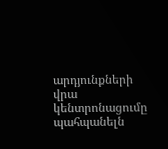արդյունքների վրա կենտրոնացումը պահպանելն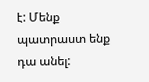է: Մենք պատրաստ ենք դա անել: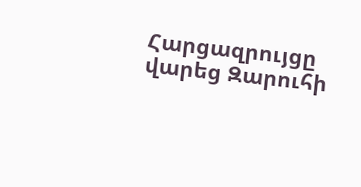Հարցազրույցը վարեց Զարուհի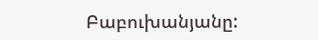Բաբուխանյանը: